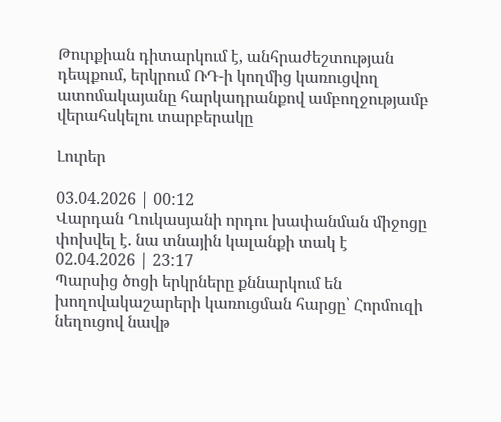Թուրքիան դիտարկում է, անհրաժեշտության դեպքում, երկրում ՌԴ-ի կողմից կառուցվող ատոմակայանը հարկադրանքով ամբողջությամբ վերահսկելու տարբերակը

Լուրեր

03.04.2026 | 00:12
Վարդան Ղուկասյանի որդու խափանման միջոցը փոխվել է. նա տնային կալանքի տակ է
02.04.2026 | 23:17
Պարսից ծոցի երկրները քննարկում են խողովակաշարերի կառուցման հարցը՝ Հորմուզի նեղուցով նավթ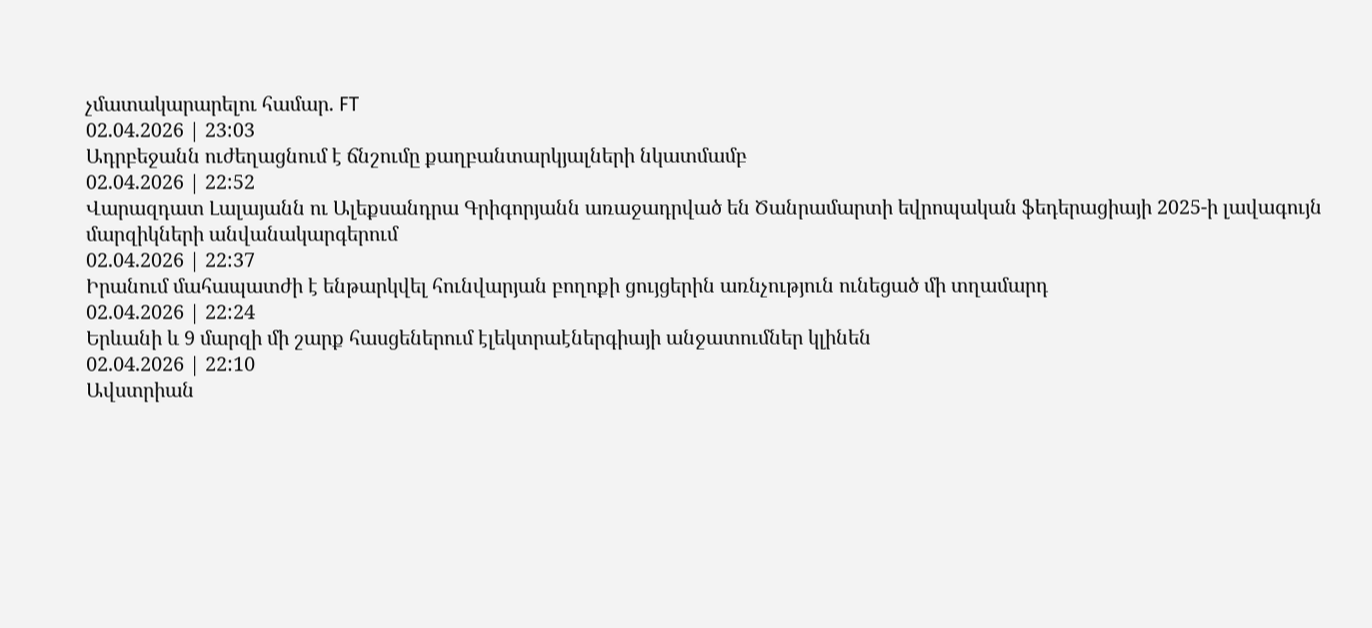չմատակարարելու համար. FT
02.04.2026 | 23:03
Ադրբեջանն ուժեղացնում է ճնշումը քաղբանտարկյալների նկատմամբ
02.04.2026 | 22:52
Վարազդատ Լալայանն ու Ալեքսանդրա Գրիգորյանն առաջադրված են Ծանրամարտի եվրոպական ֆեդերացիայի 2025-ի լավագույն մարզիկների անվանակարգերում
02.04.2026 | 22:37
Իրանում մահապատժի է ենթարկվել հունվարյան բողոքի ցույցերին առնչություն ունեցած մի տղամարդ
02.04.2026 | 22:24
Երևանի և 9 մարզի մի շարք հասցեներում էլեկտրաէներգիայի անջատումներ կլինեն
02.04.2026 | 22:10
Ավստրիան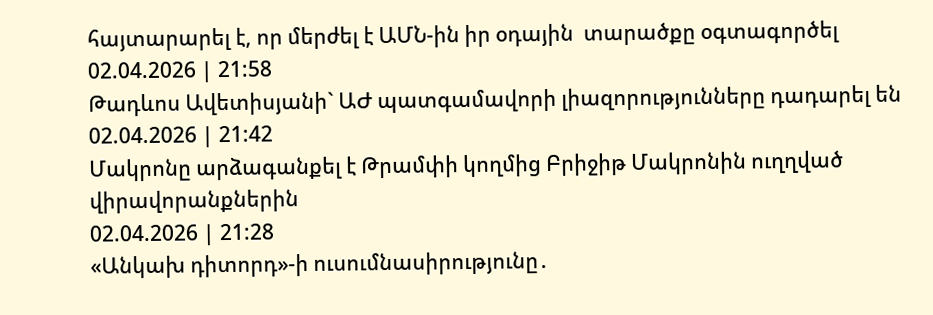հայտարարել է, որ մերժել է ԱՄՆ-ին իր օդային  տարածքը օգտագործել
02.04.2026 | 21:58
Թադևոս Ավետիսյանի` ԱԺ պատգամավորի լիազորությունները դադարել են
02.04.2026 | 21:42
Մակրոնը արձագանքել է Թրամփի կողմից Բրիջիթ Մակրոնին ուղղված վիրավորանքներին
02.04.2026 | 21:28
«Անկախ դիտորդ»-ի ուսումնասիրությունը․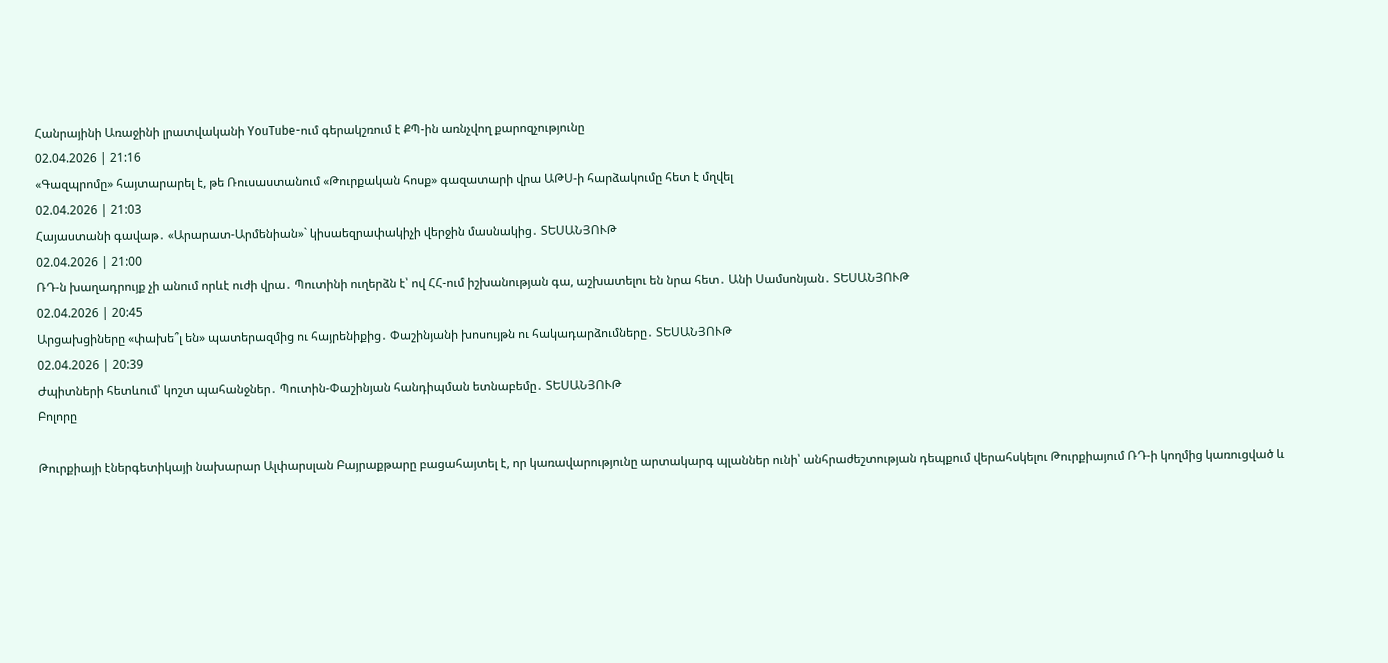Հանրայինի Առաջինի լրատվականի YouTube-ում գերակշռում է ՔՊ-ին առնչվող քարոզչությունը
02.04.2026 | 21:16
«Գազպրոմը» հայտարարել է, թե Ռուսաստանում «Թուրքական հոսք» գազատարի վրա ԱԹՍ-ի հարձակումը հետ է մղվել
02.04.2026 | 21:03
Հայաստանի գավաթ․ «Արարատ-Արմենիան»` կիսաեզրափակիչի վերջին մասնակից․ ՏԵՍԱՆՅՈՒԹ
02.04.2026 | 21:00
ՌԴ-ն խաղադրույք չի անում որևէ ուժի վրա․ Պուտինի ուղերձն է՝ ով ՀՀ-ում իշխանության գա, աշխատելու են նրա հետ․ Անի Սամսոնյան․ ՏԵՍԱՆՅՈՒԹ
02.04.2026 | 20:45
Արցախցիները «փախե՞լ են» պատերազմից ու հայրենիքից․ Փաշինյանի խոսույթն ու հակադարձումները․ ՏԵՍԱՆՅՈՒԹ
02.04.2026 | 20:39
Ժպիտների հետևում՝ կոշտ պահանջներ․ Պուտին-Փաշինյան հանդիպման ետնաբեմը․ ՏԵՍԱՆՅՈՒԹ
Բոլորը

Թուրքիայի էներգետիկայի նախարար Ալփարսլան Բայրաքթարը բացահայտել է, որ կառավարությունը արտակարգ պլաններ ունի՝ անհրաժեշտության դեպքում վերահսկելու Թուրքիայում ՌԴ-ի կողմից կառուցված և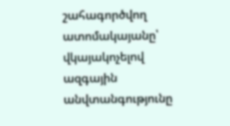շահագործվող ատոմակայանը՝ վկայակոչելով ազգային անվտանգությունը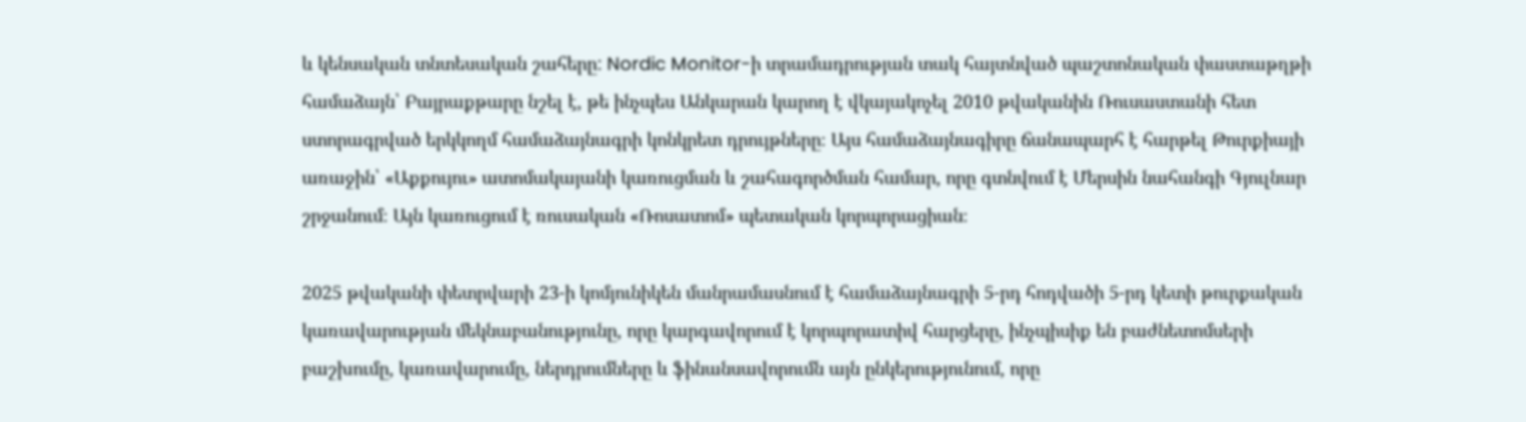և կենսական տնտեսական շահերը: Nordic Monitor-ի տրամադրության տակ հայտնված պաշտոնական փաստաթղթի համաձայն՝ Բայրաքթարը նշել է, թե ինչպես Անկարան կարող է վկայակոչել 2010 թվականին Ռուսաստանի հետ ստորագրված երկկողմ համաձայնագրի կոնկրետ դրույթները։ Այս համաձայնագիրը ճանապարհ է հարթել Թուրքիայի առաջին՝ «Աքքույու» ատոմակայանի կառուցման և շահագործման համար, որը գտնվում է Մերսին նահանգի Գյուլնար շրջանում։ Այն կառուցում է ռուսական «Ռոսատոմ» պետական կորպորացիան։

2025 թվականի փետրվարի 23-ի կոմյունիկեն մանրամասնում է համաձայնագրի 5-րդ հոդվածի 5-րդ կետի թուրքական կառավարության մեկնաբանությունը, որը կարգավորում է կորպորատիվ հարցերը, ինչպիսիք են բաժնետոմսերի բաշխումը, կառավարումը, ներդրումները և ֆինանսավորումն այն ընկերությունում, որը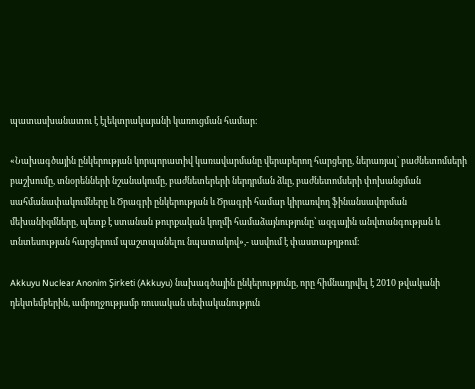պատասխանատու է էլեկտրակայանի կառուցման համար։

«Նախագծային ընկերության կորպորատիվ կառավարմանը վերաբերող հարցերը, ներառյալ՝ բաժնետոմսերի բաշխումը, տնօրենների նշանակումը, բաժնետերերի ներդրման ձևը, բաժնետոմսերի փոխանցման սահմանափակումները և Ծրագրի ընկերության և Ծրագրի համար կիրառվող ֆինանսավորման մեխանիզմները, պետք է ստանան թուրքական կողմի համաձայնությունը՝ ազգային անվտանգության և տնտեսության հարցերում պաշտպանելու նպատակով»,- ասվում է փաստաթղթում։

Akkuyu Nuclear Anonim Şirketi (Akkuyu) նախագծային ընկերությունը, որը հիմնադրվել է 2010 թվականի դեկտեմբերին, ամբողջությամբ ռուսական սեփականություն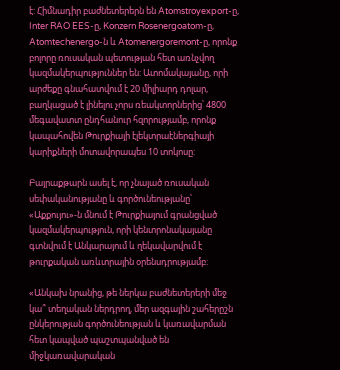է: Հիմնադիր բաժնետերերն են Atomstroyexport-ը, Inter RAO EES-ը, Konzern Rosenergoatom-ը, Atomtechenergo-ն և Atomenergoremont-ը, որոնք բոլորը ռուսական պետության հետ առնչվող կազմակերպություններ են: Ատոմակայանը, որի արժեքը գնահատվում է 20 միլիարդ դոլար, բաղկացած է լինելու չորս ռեակտորներից՝ 4800 մեգավատտ ընդհանուր հզորությամբ, որոնք կապահովեն Թուրքիայի էլեկտրաէներգիայի կարիքների մոտավորապես 10 տոկոսը:

Բայրաքթարն ասել է, որ չնայած ռուսական սեփականությանը և գործունեությանը՝ «Աքքույու»-ն մնում է Թուրքիայում գրանցված կազմակերպություն, որի կենտրոնակայանը գտնվում է Անկարայում և ղեկավարվում է թուրքական առևտրային օրենսդրությամբ:

«Անկախ նրանից, թե ներկա բաժնետերերի մեջ կա՞ տեղական ներդրող, մեր ազգային շահերըշն ընկերության գործունեության և կառավարման հետ կապված պաշտպանված են միջկառավարական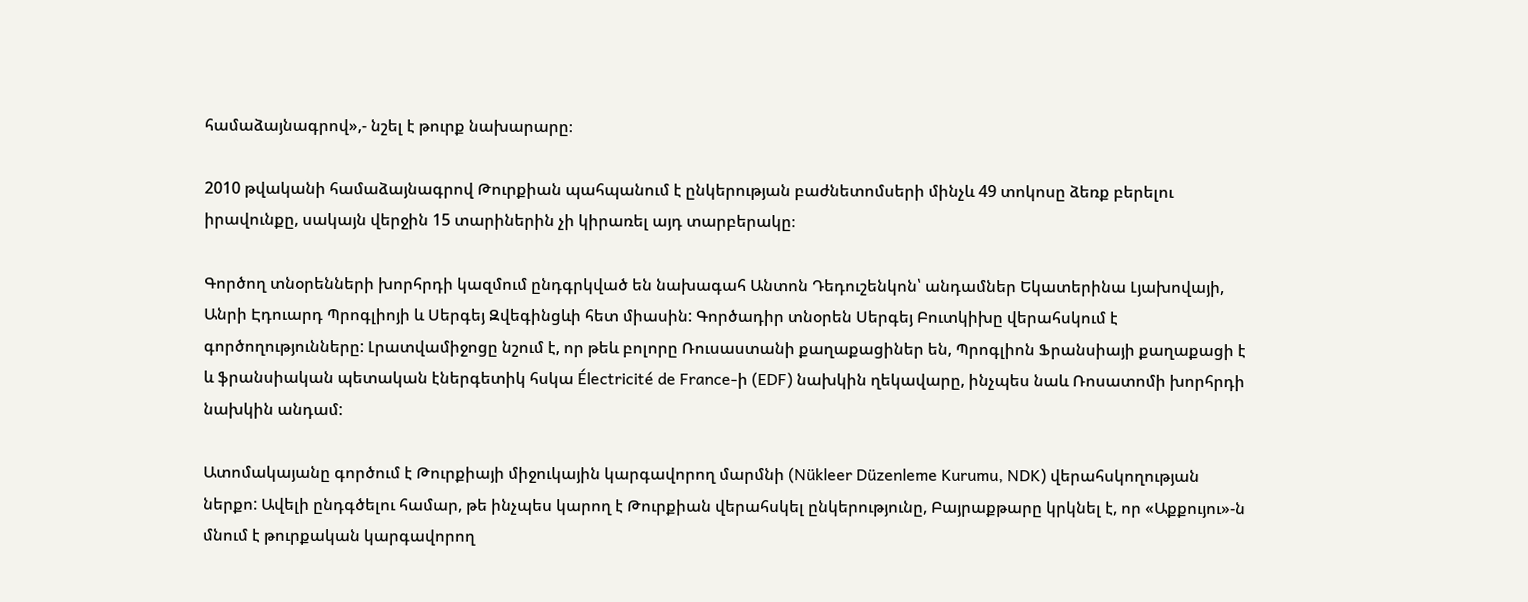համաձայնագրով»,- նշել է թուրք նախարարը։

2010 թվականի համաձայնագրով Թուրքիան պահպանում է ընկերության բաժնետոմսերի մինչև 49 տոկոսը ձեռք բերելու իրավունքը, սակայն վերջին 15 տարիներին չի կիրառել այդ տարբերակը։

Գործող տնօրենների խորհրդի կազմում ընդգրկված են նախագահ Անտոն Դեդուշենկոն՝ անդամներ Եկատերինա Լյախովայի, Անրի Էդուարդ Պրոգլիոյի և Սերգեյ Զվեգինցևի հետ միասին: Գործադիր տնօրեն Սերգեյ Բուտկիխը վերահսկում է գործողությունները: Լրատվամիջոցը նշում է, որ թեև բոլորը Ռուսաստանի քաղաքացիներ են, Պրոգլիոն Ֆրանսիայի քաղաքացի է և ֆրանսիական պետական էներգետիկ հսկա Électricité de France-ի (EDF) նախկին ղեկավարը, ինչպես նաև Ռոսատոմի խորհրդի նախկին անդամ:

Ատոմակայանը գործում է Թուրքիայի միջուկային կարգավորող մարմնի (Nükleer Düzenleme Kurumu, NDK) վերահսկողության ներքո: Ավելի ընդգծելու համար, թե ինչպես կարող է Թուրքիան վերահսկել ընկերությունը, Բայրաքթարը կրկնել է, որ «Աքքույու»-ն մնում է թուրքական կարգավորող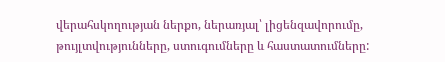վերահսկողության ներքո, ներառյալ՝ լիցենզավորումը, թույլտվությունները, ստուգումները և հաստատումները: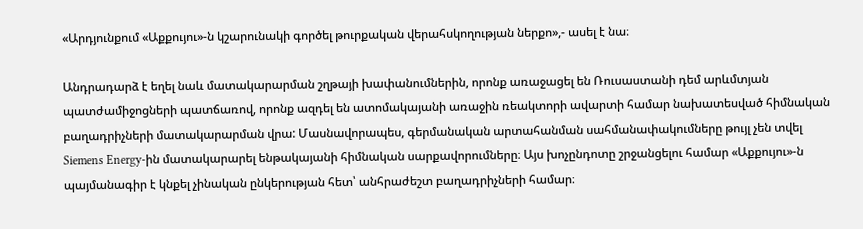«Արդյունքում «Աքքույու»-ն կշարունակի գործել թուրքական վերահսկողության ներքո»,- ասել է նա։

Անդրադարձ է եղել նաև մատակարարման շղթայի խափանումներին, որոնք առաջացել են Ռուսաստանի դեմ արևմտյան պատժամիջոցների պատճառով, որոնք ազդել են ատոմակայանի առաջին ռեակտորի ավարտի համար նախատեսված հիմնական բաղադրիչների մատակարարման վրա: Մասնավորապես, գերմանական արտահանման սահմանափակումները թույլ չեն տվել Siemens Energy-ին մատակարարել ենթակայանի հիմնական սարքավորումները։ Այս խոչընդոտը շրջանցելու համար «Աքքույու»-ն պայմանագիր է կնքել չինական ընկերության հետ՝ անհրաժեշտ բաղադրիչների համար։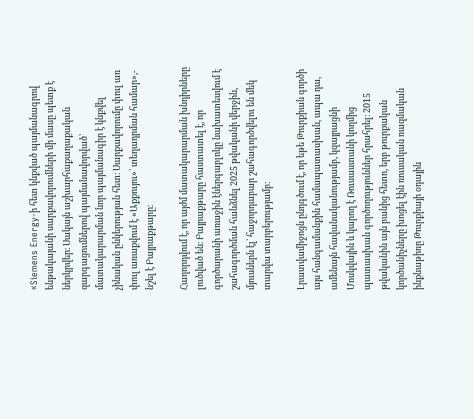«Siemens Energy-ի հետ կնքված պայմանագրով ենթակայանի սարքավորումների մի մասը պետք է ներկրվեր։ Սակայն աշխարհաքաղաքական զարգացումներով պայմանավորված՝ մատակարարման նոր պայմանագիր է կնքվել չինական ընկերության հետ։ Սարքավորումը փուլ առ փուլ առաքվում է «Աքքույու»՝ տեղադրման համար»,- նշել է Բայրաքթարը։

Հաղորդվում է, որ այժմ մատակարարման խնդիրները լուծված են։ Բայրաքթարը հաստատել է, որ գործարանի առաջին էներգաբլոկը նախատեսվում է շահագործման հանձնել 2025 թվականի վերջին, մյուսներն էլ՝ հաջորդաբար շահագործվելու են մեկ տարվա տարբերությամբ։

Լրատվամիջոցն ընդգծում է, որ եթե Թուրքիան գործի այս հանգամանքին համապատասխան, ապա դա, ամենայն հավանականությամբ, կզայրացնի Մոսկվային և կարող է Ռուսաստանի կողմից պատասխան գործողություններ հրահրել։ 2015 թվականին այն բանից հետո, երբ թուրքական կործանիչները խոցել էին ռուսական ռազմական ինքնաթիռը Թուրքիայի օդային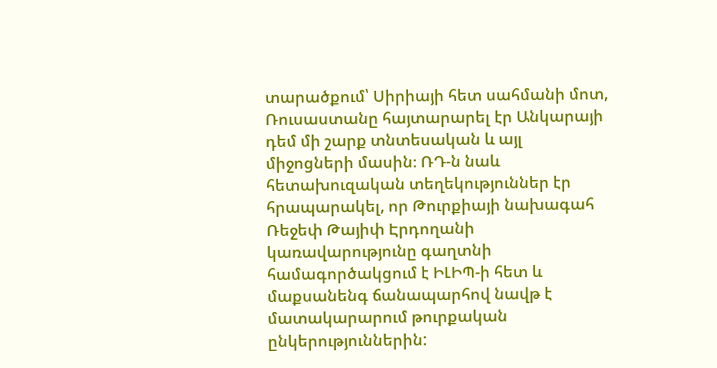տարածքում՝ Սիրիայի հետ սահմանի մոտ, Ռուսաստանը հայտարարել էր Անկարայի դեմ մի շարք տնտեսական և այլ միջոցների մասին։ ՌԴ-ն նաև հետախուզական տեղեկություններ էր հրապարակել, որ Թուրքիայի նախագահ Ռեջեփ Թայիփ Էրդողանի կառավարությունը գաղտնի համագործակցում է ԻԼԻՊ-ի հետ և մաքսանենգ ճանապարհով նավթ է մատակարարում թուրքական ընկերություններին: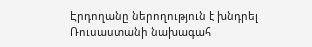Էրդողանը ներողություն է խնդրել Ռուսաստանի նախագահ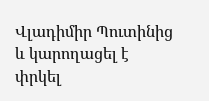Վլադիմիր Պուտինից և կարողացել է փրկել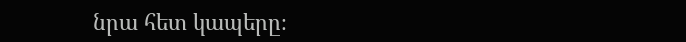նրա հետ կապերը։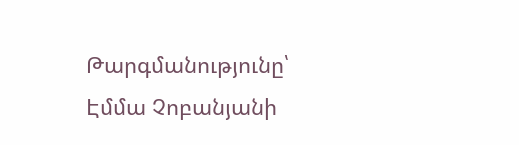Թարգմանությունը՝ Էմմա Չոբանյանի